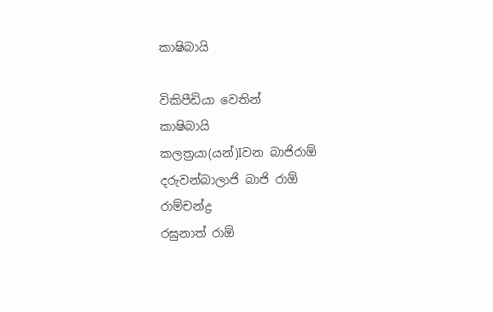කාෂිබායි

විකිපීඩියා වෙතින්
කාෂිබායි
කලත්‍රයා(යන්)Iවන බාජිරාඕ
දරුවන්බාලාජි බාජි රාඕ
රාම්චන්ද්‍ර
රඝුනාත් රාඕ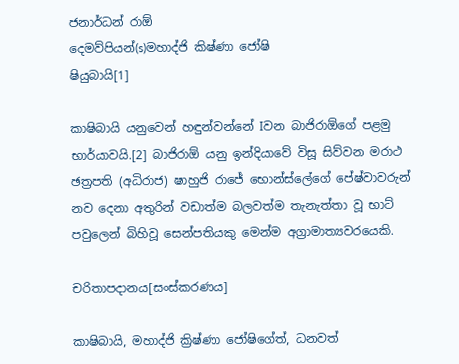ජනාර්ධන් රාඕ
දෙමව්පියන්(s)මහාද්ජි කිෂ්ණා ජෝෂි
ෂියුබායි[1]

කාෂිබායි යනුවෙන් හඳුන්වන්නේ Iවන බාජිරාඕගේ පළමු භාර්යාවයි.[2] බාජිරාඕ යනු ඉන්දියාවේ විසූ සිව්වන මරාථ ඡත්‍රපති (අධිරාජ) ෂාහුජි රාජේ භොන්ස්ලේගේ පේෂ්වාවරුන් නව දෙනා අතුරින් වඩාත්ම බලවත්ම තැනැත්තා වූ භාට් පවුලෙන් බිහිවූ සෙන්පතියකු මෙන්ම අග්‍රාමාත්‍යවරයෙකි.

චරිතාපදානය[සංස්කරණය]

කාෂිබායි, මහාද්ජි ක්‍රිෂ්ණා ජෝෂිගේත්, ධනවත්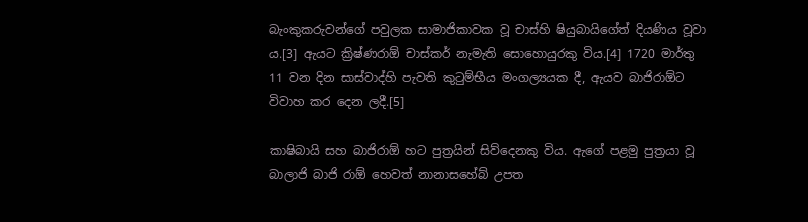බැංකුකරුවන්ගේ පවුලක සාමාජිකාවක වූ චාස්හි ෂියුබායිගේත් දියණිය වූවා ය.[3] ඇයට ක්‍රිෂ්ණරාඕ චාස්කර් නැමැති සොහොයුරකු විය.[4] 1720 මාර්තු 11 වන දින සාස්වාද්හි පැවති කුටුම්භීය මංගල්‍යයක දී, ඇයව බාජිරාඕට විවාහ කර දෙන ලදී.[5]

කාෂිබායි සහ බාජිරාඕ හට පුත්‍රයින් සිව්දෙනකු විය. ඇගේ පළමු පුත්‍රයා වූ බාලාජි බාජි රාඕ හෙවත් නානාසහේබ් උපත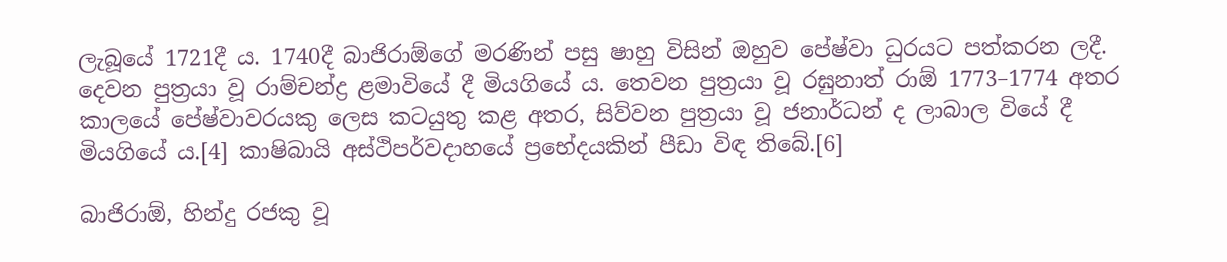ලැබූයේ 1721දී ය. 1740දී බාජිරාඕගේ මරණින් පසු ෂාහු විසින් ඔහුව පේෂ්වා ධුරයට පත්කරන ලදී. දෙවන පුත්‍රයා වූ රාම්චන්ද්‍ර ළමාවියේ දී මියගියේ ය. තෙවන පුත්‍රයා වූ රඝුනාත් රාඕ 1773–1774 අතර කාලයේ පේෂ්වාවරයකු ලෙස කටයුතු කළ අතර, සිව්වන පුත්‍රයා වූ ජනාර්ධන් ද ලාබාල වියේ දී මියගියේ ය.[4] කාෂිබායි අස්ථිපර්වදාහයේ ප්‍රභේදයකින් පීඩා විඳ තිබේ.[6]

බාජිරාඕ, හින්දු රජකු වූ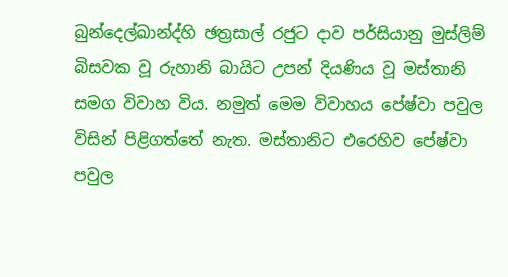බුන්දෙල්ඛාන්ද්හි ඡත්‍රසාල් රජුට දාව පර්සියානු මුස්ලිම් බිසවක වූ රුහානි බායිට උපන් දියණිය වූ මස්තානි සමග විවාහ විය. නමුත් මෙම විවාහය පේෂ්වා පවුල විසින් පිළිගත්තේ නැත. මස්තානිට එරෙහිව පේෂ්වා පවුල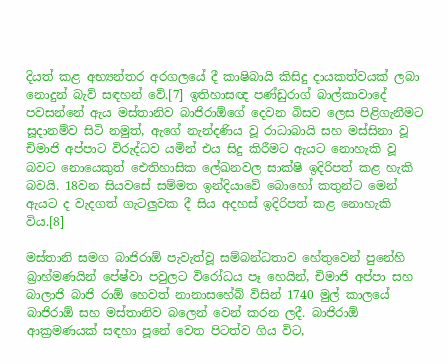දියත් කළ අභ්‍යන්තර අරගලයේ දී කාෂිබායි කිසිදු දායකත්වයක් ලබා නොදුන් බැව් සඳහන් වේ.[7] ඉතිහාසඥ පණ්ඩුරාග් බාල්කාවාදේ පවසන්නේ ඇය මස්තානිව බාජිරාඕගේ දෙවන බිසව ලෙස පිළිගැනීමට සූදානම්ව සිටි නමුත්, ඇගේ නැන්දණිය වූ රාධාබායි සහ මස්සිනා වූ චිමාජි අප්පාට විරුද්ධව යමින් එය සිදු කිරීමට ඇයට නොහැකි වූ බවට නොයෙකුත් ඓතිහාසික ලේඛනවල සාක්ෂි ඉදිරිපත් කළ හැකි බවයි. 18වන සියවසේ සම්මත ඉන්දියාවේ බොහෝ කතුන්ට මෙන් ඇයට ද වැදගත් ගැටලුවක දී සිය අදහස් ඉදිරිපත් කළ නොහැකි විය.[8]

මස්තානි සමග බාජිරාඕ පැවැත්වූ සම්බන්ධතාව හේතුවෙන් පුනේහි බ්‍රාහ්මණයින් පේෂ්වා පවුලට විරෝධය පෑ හෙයින්, චිමාජි අප්පා සහ බාලාජි බාජි රාඕ හෙවත් නානාසහේබ් විසින් 1740 මුල් කාලයේ බාජිරාඕ සහ මස්තානිව බලෙන් වෙන් කරන ලදී. බාජිරාඕ ආක්‍රමණයක් සඳහා පූනේ වෙත පිටත්ව ගිය විට,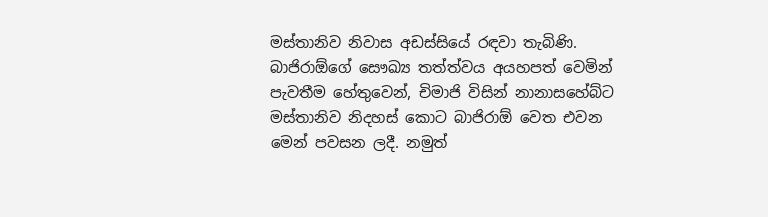මස්තානිව නිවාස අඩස්සියේ රඳවා තැබිණි. බාජිරාඕගේ සෞඛ්‍ය තත්ත්වය අයහපත් වෙමින් පැවතීම හේතුවෙන්, චිමාජි විසින් නානාසහේබ්ට මස්තානිව නිදහස් කොට බාජිරාඕ වෙත එවන මෙන් පවසන ලදී. නමුත්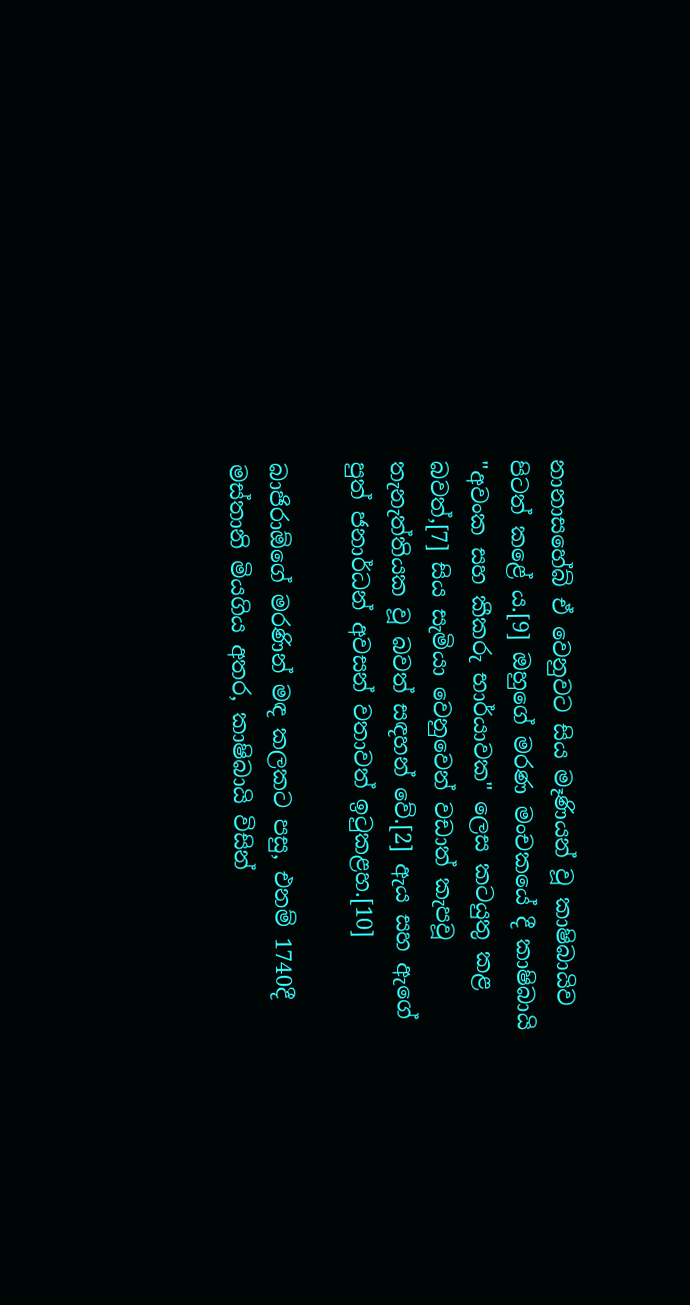නානාසහේබ් ඒ වෙනුවට සිය මෑණියන් වූ කාෂිබායිව පිටත් කළේ ය.[9] ඔහු‍ගේ මරණ මංචකයේ දී කාෂිබායි "අවංක සහ කීකරු භාර්යාවක" ලෙස කටයුතු කළ බවත්,[7] සිය සැමියා වෙනුවෙන් වඩාත් කැපවූ තැනැත්තියක වූ බවත් සඳහන් වේ.[2] ඇය සහ ඇගේ පුත් ජනාර්ධන් අවසන් වතාවත් ඉටුකළහ.[10]

බාජිරාඕගේ මරණින් මඳ කලකට පසු, එනම් 1740දී මස්තානි මියගිය අතර, කාෂිබායි විසින්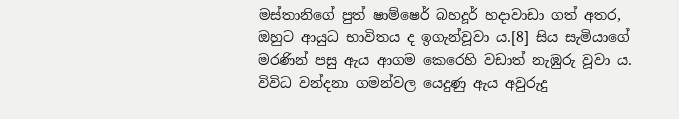මස්තානිගේ පුත් ෂාම්ෂෙර් බහදූර් හදාවාඩා ගත් අතර, ඔහුට ආයුධ භාවිතය ද ඉගැන්වූවා ය.[8] සිය සැමියාගේ මරණින් පසු ඇය ආගම කෙරෙහි වඩාත් නැඹුරු වූවා ය. විවිධ වන්දනා ගමන්වල යෙදුණු ඇය අවුරුදු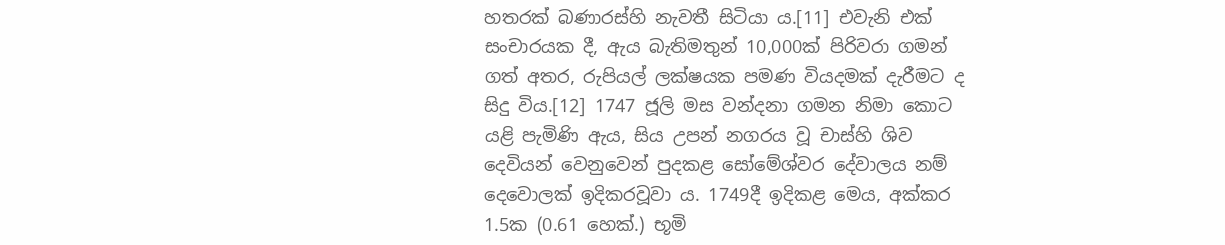හතරක් බණාරස්හි නැවතී සිටියා ය.[11] එවැනි එක් සංචාරයක දී, ඇය බැතිමතුන් 10,000ක් පිරිවරා ගමන් ගත් අතර, රුපියල් ලක්ෂයක පමණ වියදමක් දැරීමට ද සිදු විය.[12] 1747 ජූලි මස වන්දනා ගමන නිමා කොට යළි පැමිණි ඇය, සිය උපන් නගරය වූ චාස්හි ශිව දෙවියන් වෙනුවෙන් පුදකළ සෝමේශ්වර දේවාලය නම් දෙවොලක් ඉදිකරවූවා ය. 1749දී ඉදිකළ මෙය, අක්කර 1.5ක (0.61 හෙක්.) භූමි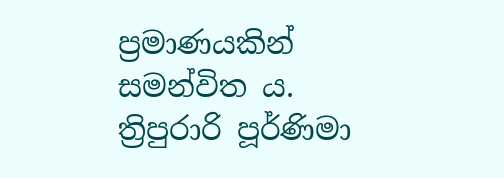ප්‍රමාණයකින් සමන්විත ය. ත්‍රිපුරාරි පූර්ණිමා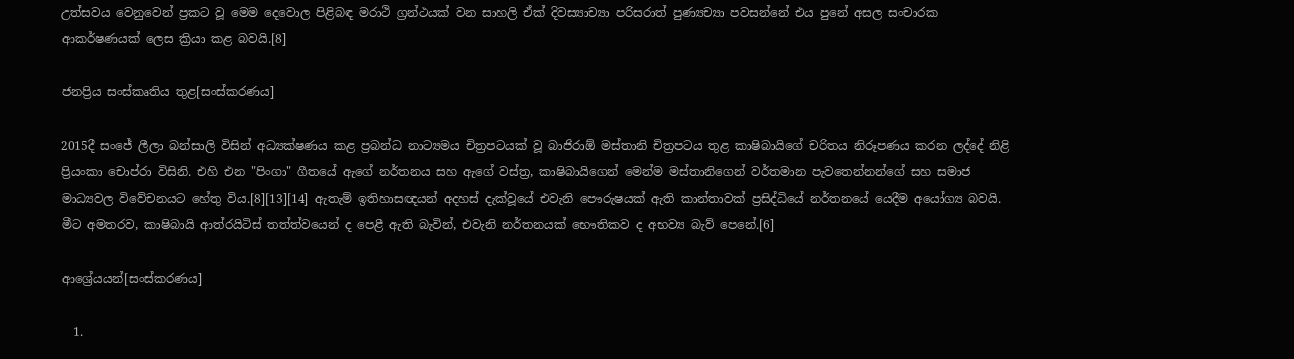උත්සවය වෙනුවෙන් ප්‍රකට වූ මෙම දෙවොල පිළිබඳ මරාථි ග්‍රන්ථයක් වන සාහලි ඒක් දිවස්‍යාච්‍යා පරිසරාත් පුණ්‍යච්‍යා පවසන්නේ එය පුනේ අසල සංචාරක ආකර්ෂණයක් ලෙස ක්‍රියා කළ බවයි.[8]

ජනප්‍රිය සංස්කෘතිය තුළ[සංස්කරණය]

2015දී සංජේ ලීලා බන්සාලි විසින් අධ්‍යක්ෂණය කළ ප්‍රබන්ධ නාට්‍යමය චිත්‍රපටයක් වූ බාජිරාඕ මස්තානි චිත්‍රපටය තුළ කාෂිබායිගේ චරිතය නිරූපණය කරන ලද්දේ නිළි ප්‍රියංකා චොප්රා විසිනි. එහි එන "පිංගා" ගීතයේ ඇගේ නර්තනය සහ ඇගේ වස්ත්‍ර, කාෂිබායිගෙන් මෙන්ම මස්තානිගෙන් වර්තමාන පැවතෙන්නන්ගේ සහ සමාජ මාධ්‍යවල විවේචනයට හේතු විය.[8][13][14] ඇතැම් ඉතිහාසඥයන් අදහස් දැක්වූයේ එවැනි පෞරුෂයක් ඇති කාන්තාවක් ප්‍රසිද්ධියේ නර්තනයේ යෙදීම අයෝග්‍ය බවයි. මීට අමතරව, කාෂිබායි ආත්රයිටිස් තත්ත්වයෙන් ද පෙළී ඇති බැවින්, එවැනි නර්තනයක් භෞතිකව ද අභව්‍ය බැව් පෙනේ.[6]

ආශ්‍රේයයන්[සංස්කරණය]

  1.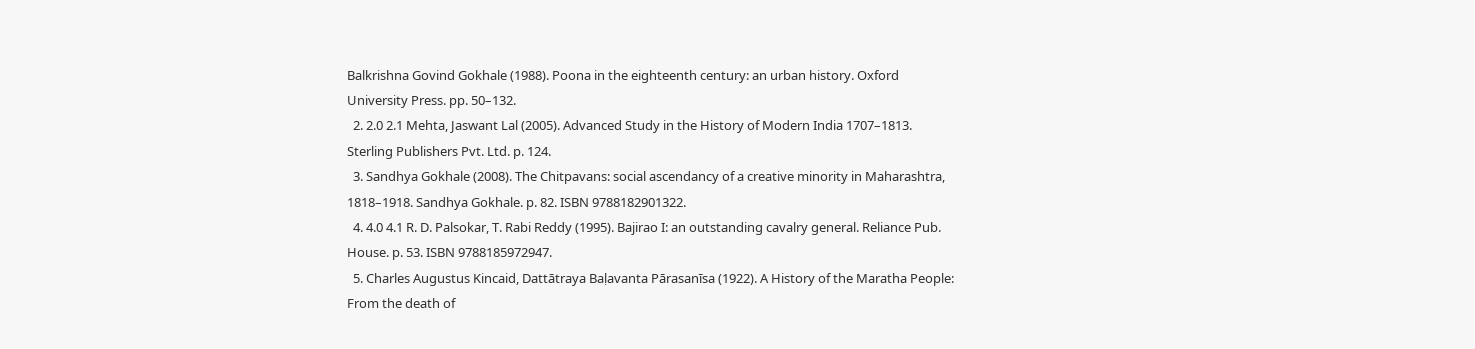Balkrishna Govind Gokhale (1988). Poona in the eighteenth century: an urban history. Oxford University Press. pp. 50–132.
  2. 2.0 2.1 Mehta, Jaswant Lal (2005). Advanced Study in the History of Modern India 1707–1813. Sterling Publishers Pvt. Ltd. p. 124.
  3. Sandhya Gokhale (2008). The Chitpavans: social ascendancy of a creative minority in Maharashtra, 1818–1918. Sandhya Gokhale. p. 82. ISBN 9788182901322.
  4. 4.0 4.1 R. D. Palsokar, T. Rabi Reddy (1995). Bajirao I: an outstanding cavalry general. Reliance Pub. House. p. 53. ISBN 9788185972947.
  5. Charles Augustus Kincaid, Dattātraya Baḷavanta Pārasanīsa (1922). A History of the Maratha People: From the death of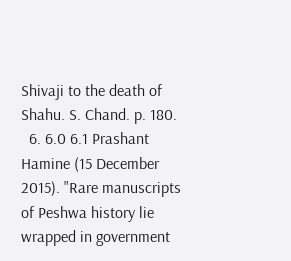Shivaji to the death of Shahu. S. Chand. p. 180.
  6. 6.0 6.1 Prashant Hamine (15 December 2015). "Rare manuscripts of Peshwa history lie wrapped in government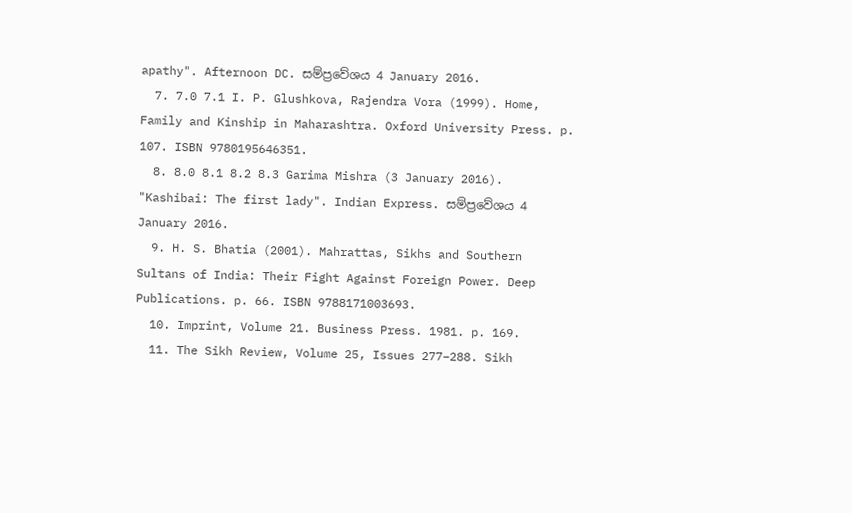apathy". Afternoon DC. සම්ප්‍රවේශය 4 January 2016.
  7. 7.0 7.1 I. P. Glushkova, Rajendra Vora (1999). Home, Family and Kinship in Maharashtra. Oxford University Press. p. 107. ISBN 9780195646351.
  8. 8.0 8.1 8.2 8.3 Garima Mishra (3 January 2016). "Kashibai: The first lady". Indian Express. සම්ප්‍රවේශය 4 January 2016.
  9. H. S. Bhatia (2001). Mahrattas, Sikhs and Southern Sultans of India: Their Fight Against Foreign Power. Deep Publications. p. 66. ISBN 9788171003693.
  10. Imprint, Volume 21. Business Press. 1981. p. 169.
  11. The Sikh Review, Volume 25, Issues 277–288. Sikh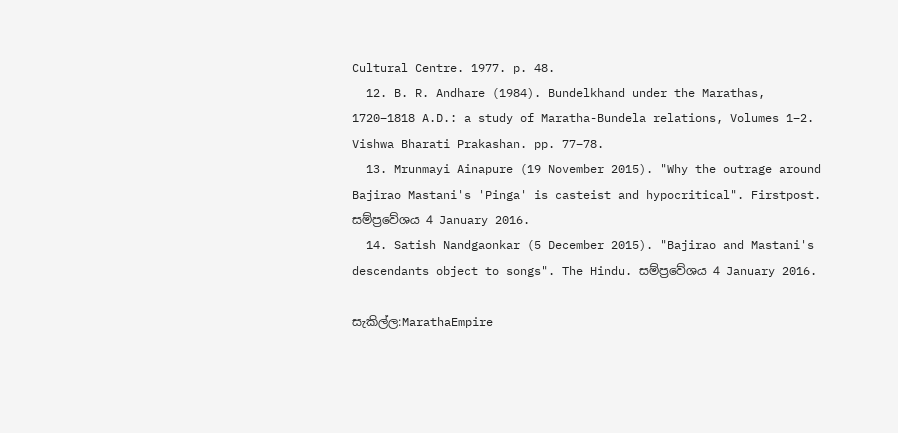Cultural Centre. 1977. p. 48.
  12. B. R. Andhare (1984). Bundelkhand under the Marathas, 1720–1818 A.D.: a study of Maratha-Bundela relations, Volumes 1–2. Vishwa Bharati Prakashan. pp. 77–78.
  13. Mrunmayi Ainapure (19 November 2015). "Why the outrage around Bajirao Mastani's 'Pinga' is casteist and hypocritical". Firstpost. සම්ප්‍රවේශය 4 January 2016.
  14. Satish Nandgaonkar (5 December 2015). "Bajirao and Mastani's descendants object to songs". The Hindu. සම්ප්‍රවේශය 4 January 2016.

සැකිල්ල:MarathaEmpire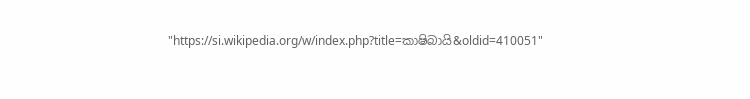"https://si.wikipedia.org/w/index.php?title=කාෂිබායි&oldid=410051"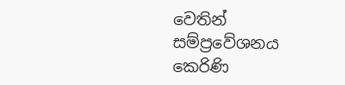වෙතින් සම්ප්‍රවේශනය කෙරිණි